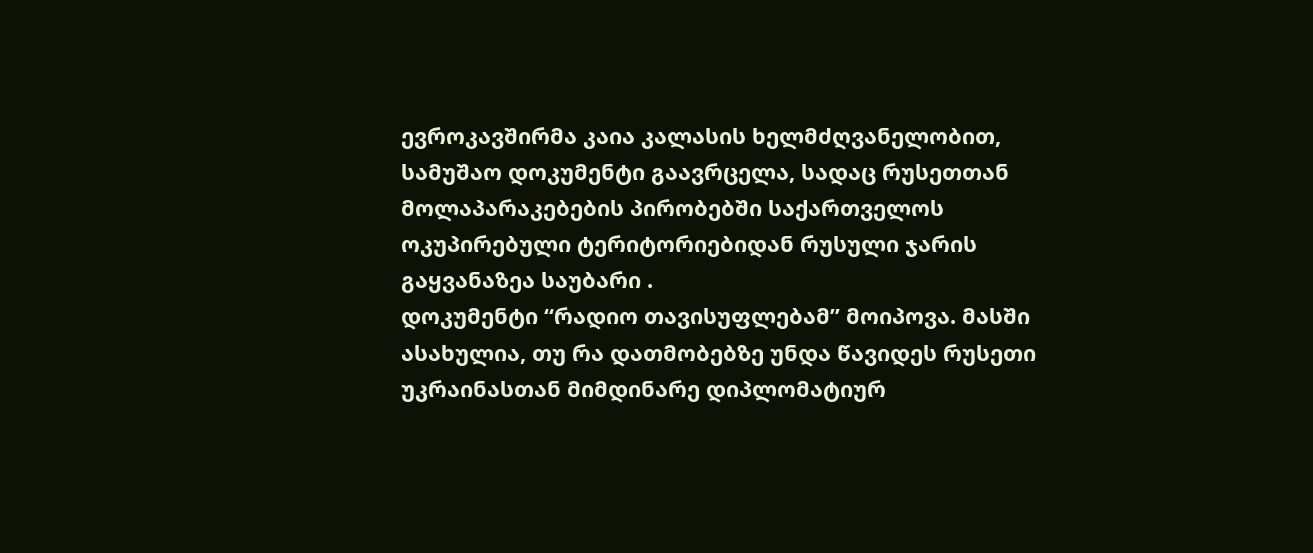ევროკავშირმა კაია კალასის ხელმძღვანელობით, სამუშაო დოკუმენტი გაავრცელა, სადაც რუსეთთან მოლაპარაკებების პირობებში საქართველოს ოკუპირებული ტერიტორიებიდან რუსული ჯარის გაყვანაზეა საუბარი .
დოკუმენტი “რადიო თავისუფლებამ” მოიპოვა. მასში ასახულია, თუ რა დათმობებზე უნდა წავიდეს რუსეთი უკრაინასთან მიმდინარე დიპლომატიურ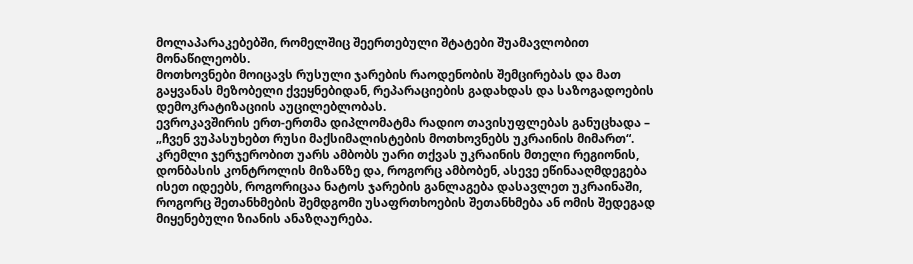მოლაპარაკებებში, რომელშიც შეერთებული შტატები შუამავლობით მონაწილეობს.
მოთხოვნები მოიცავს რუსული ჯარების რაოდენობის შემცირებას და მათ გაყვანას მეზობელი ქვეყნებიდან, რეპარაციების გადახდას და საზოგადოების დემოკრატიზაციის აუცილებლობას.
ევროკავშირის ერთ-ერთმა დიპლომატმა რადიო თავისუფლებას განუცხადა – „ჩვენ ვუპასუხებთ რუსი მაქსიმალისტების მოთხოვნებს უკრაინის მიმართ“. კრემლი ჯერჯერობით უარს ამბობს უარი თქვას უკრაინის მთელი რეგიონის, დონბასის კონტროლის მიზანზე და, როგორც ამბობენ, ასევე ეწინააღმდეგება ისეთ იდეებს, როგორიცაა ნატოს ჯარების განლაგება დასავლეთ უკრაინაში, როგორც შეთანხმების შემდგომი უსაფრთხოების შეთანხმება ან ომის შედეგად მიყენებული ზიანის ანაზღაურება.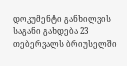დოკუმენტი განხილვის საგანი გახდება 23 თებერვალს ბრიუსელში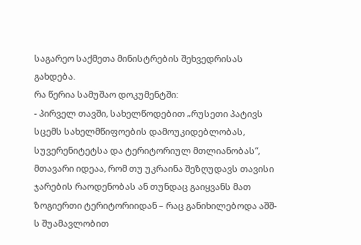საგარეო საქმეთა მინისტრების შეხვედრისას გახდება.
რა წერია სამუშაო დოკუმენტში:
- პირველ თავში, სახელწოდებით „რუსეთი პატივს სცემს სახელმწიფოების დამოუკიდებლობას, სუვერენიტეტსა და ტერიტორიულ მთლიანობას“, მთავარი იდეაა, რომ თუ უკრაინა შეზღუდავს თავისი ჯარების რაოდენობას ან თუნდაც გაიყვანს მათ ზოგიერთი ტერიტორიიდან – რაც განიხილებოდა აშშ-ს შუამავლობით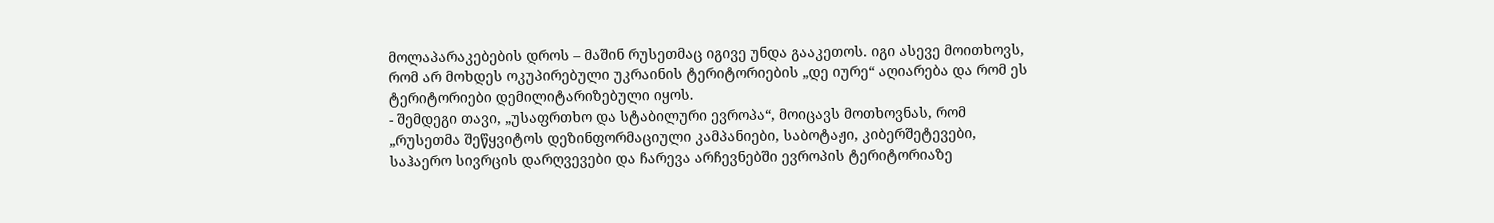მოლაპარაკებების დროს – მაშინ რუსეთმაც იგივე უნდა გააკეთოს. იგი ასევე მოითხოვს, რომ არ მოხდეს ოკუპირებული უკრაინის ტერიტორიების „დე იურე“ აღიარება და რომ ეს ტერიტორიები დემილიტარიზებული იყოს.
- შემდეგი თავი, „უსაფრთხო და სტაბილური ევროპა“, მოიცავს მოთხოვნას, რომ „რუსეთმა შეწყვიტოს დეზინფორმაციული კამპანიები, საბოტაჟი, კიბერშეტევები, საჰაერო სივრცის დარღვევები და ჩარევა არჩევნებში ევროპის ტერიტორიაზე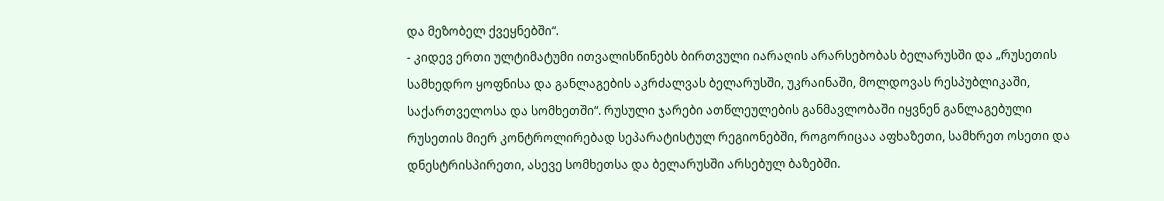და მეზობელ ქვეყნებში“.
- კიდევ ერთი ულტიმატუმი ითვალისწინებს ბირთვული იარაღის არარსებობას ბელარუსში და „რუსეთის სამხედრო ყოფნისა და განლაგების აკრძალვას ბელარუსში, უკრაინაში, მოლდოვას რესპუბლიკაში, საქართველოსა და სომხეთში“. რუსული ჯარები ათწლეულების განმავლობაში იყვნენ განლაგებული რუსეთის მიერ კონტროლირებად სეპარატისტულ რეგიონებში, როგორიცაა აფხაზეთი, სამხრეთ ოსეთი და დნესტრისპირეთი, ასევე სომხეთსა და ბელარუსში არსებულ ბაზებში.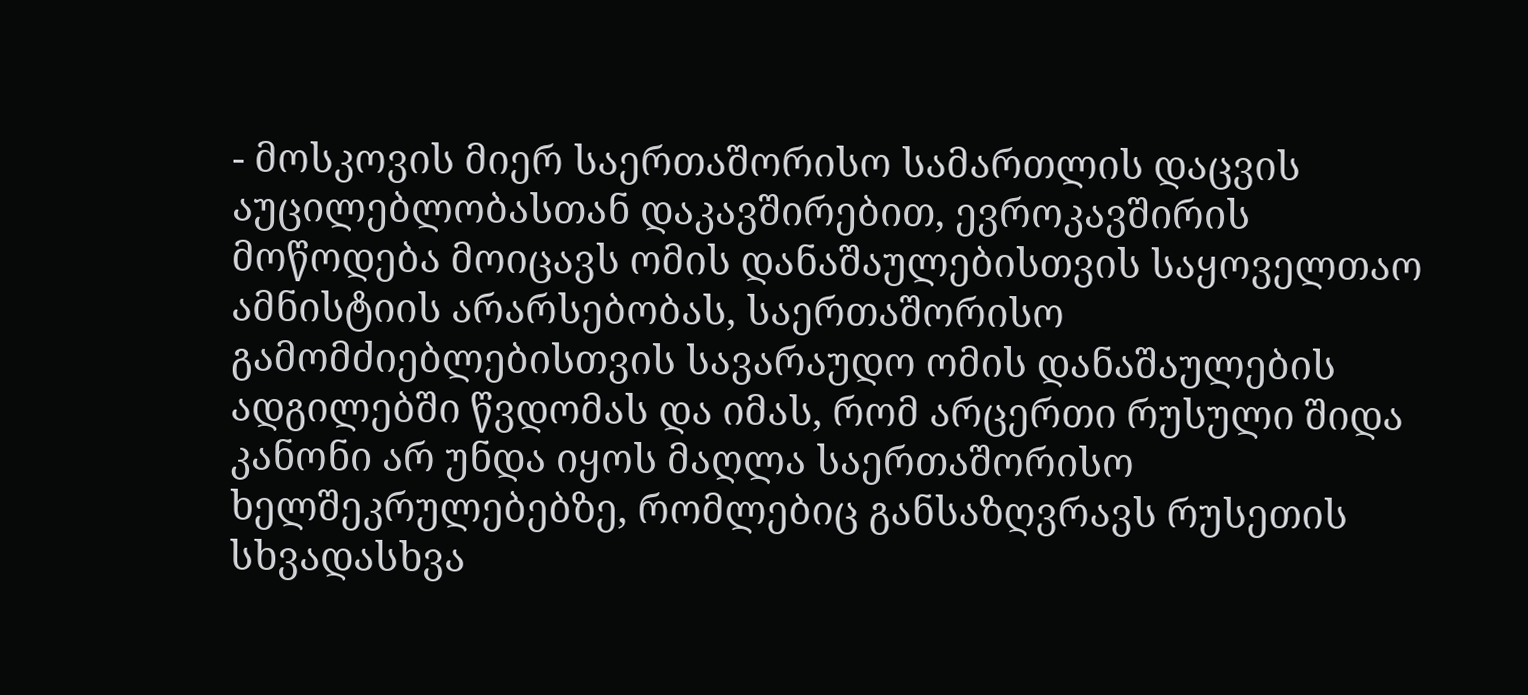- მოსკოვის მიერ საერთაშორისო სამართლის დაცვის აუცილებლობასთან დაკავშირებით, ევროკავშირის მოწოდება მოიცავს ომის დანაშაულებისთვის საყოველთაო ამნისტიის არარსებობას, საერთაშორისო გამომძიებლებისთვის სავარაუდო ომის დანაშაულების ადგილებში წვდომას და იმას, რომ არცერთი რუსული შიდა კანონი არ უნდა იყოს მაღლა საერთაშორისო ხელშეკრულებებზე, რომლებიც განსაზღვრავს რუსეთის სხვადასხვა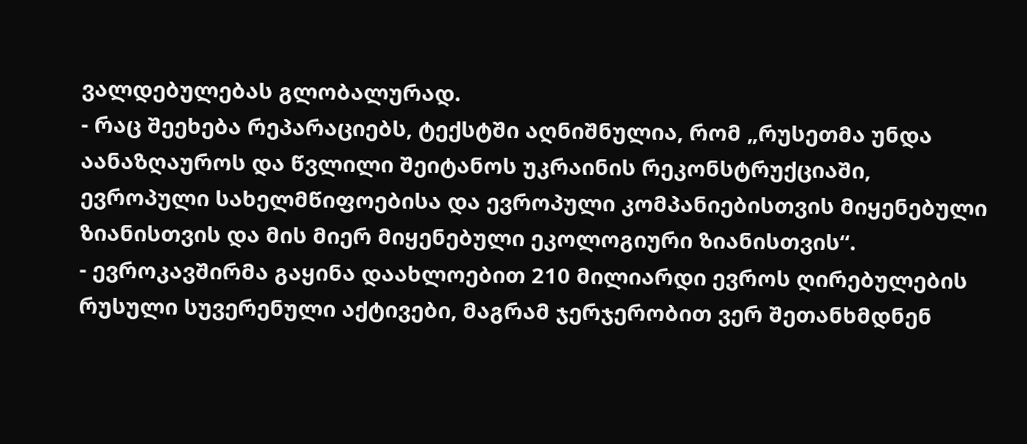ვალდებულებას გლობალურად.
- რაც შეეხება რეპარაციებს, ტექსტში აღნიშნულია, რომ „რუსეთმა უნდა აანაზღაუროს და წვლილი შეიტანოს უკრაინის რეკონსტრუქციაში, ევროპული სახელმწიფოებისა და ევროპული კომპანიებისთვის მიყენებული ზიანისთვის და მის მიერ მიყენებული ეკოლოგიური ზიანისთვის“.
- ევროკავშირმა გაყინა დაახლოებით 210 მილიარდი ევროს ღირებულების რუსული სუვერენული აქტივები, მაგრამ ჯერჯერობით ვერ შეთანხმდნენ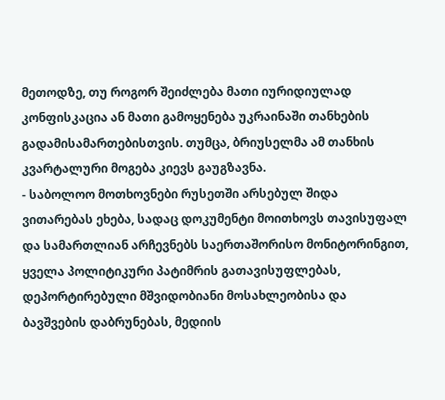მეთოდზე, თუ როგორ შეიძლება მათი იურიდიულად კონფისკაცია ან მათი გამოყენება უკრაინაში თანხების გადამისამართებისთვის. თუმცა, ბრიუსელმა ამ თანხის კვარტალური მოგება კიევს გაუგზავნა.
- საბოლოო მოთხოვნები რუსეთში არსებულ შიდა ვითარებას ეხება, სადაც დოკუმენტი მოითხოვს თავისუფალ და სამართლიან არჩევნებს საერთაშორისო მონიტორინგით, ყველა პოლიტიკური პატიმრის გათავისუფლებას, დეპორტირებული მშვიდობიანი მოსახლეობისა და ბავშვების დაბრუნებას, მედიის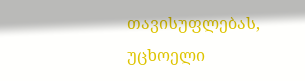თავისუფლებას, უცხოელი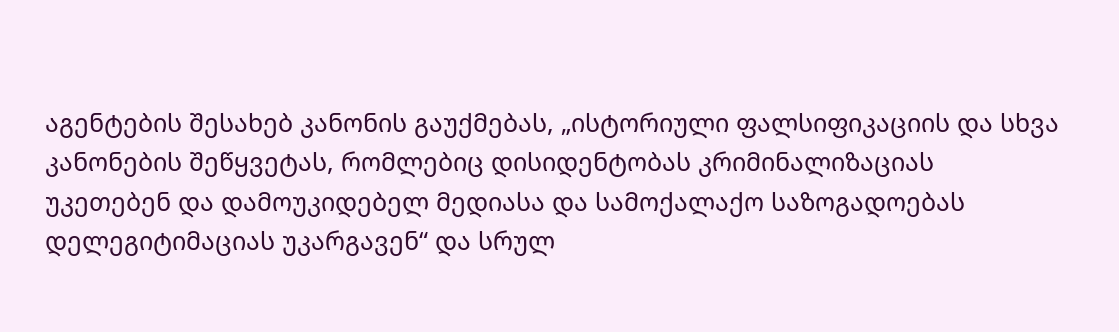აგენტების შესახებ კანონის გაუქმებას, „ისტორიული ფალსიფიკაციის და სხვა კანონების შეწყვეტას, რომლებიც დისიდენტობას კრიმინალიზაციას უკეთებენ და დამოუკიდებელ მედიასა და სამოქალაქო საზოგადოებას დელეგიტიმაციას უკარგავენ“ და სრულ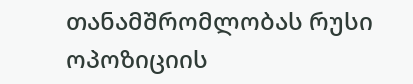თანამშრომლობას რუსი ოპოზიციის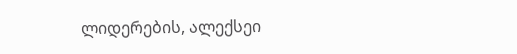ლიდერების, ალექსეი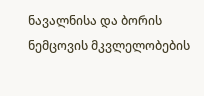ნავალნისა და ბორის ნემცოვის მკვლელობების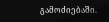გამოძიებაში.